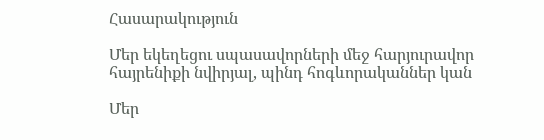Հասարակություն

Մեր եկեղեցու սպասավորների մեջ հարյուրավոր հայրենիքի նվիրյալ, պինդ հոգևորականներ կան

Մեր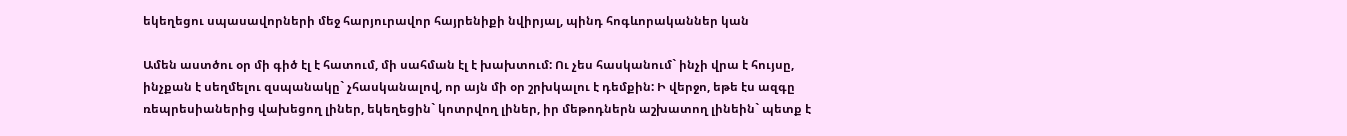եկեղեցու սպասավորների մեջ հարյուրավոր հայրենիքի նվիրյալ, պինդ հոգևորականներ կան

Ամեն աստծու օր մի գիծ էլ է հատում, մի սահման էլ է խախտում: Ու չես հասկանում` ինչի վրա է հույսը, ինչքան է սեղմելու զսպանակը` չհասկանալով, որ այն մի օր շրխկալու է դեմքին: Ի վերջո, եթե էս ազգը ռեպրեսիաներից վախեցող լիներ, եկեղեցին` կոտրվող լիներ, իր մեթոդներն աշխատող լինեին` պետք է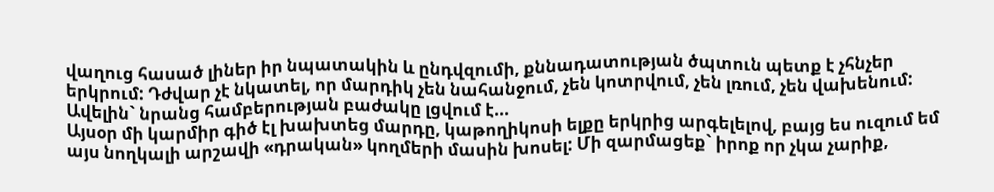վաղուց հասած լիներ իր նպատակին և ընդվզումի, քննադատության ծպտուն պետք է չհնչեր երկրում: Դժվար չէ նկատել, որ մարդիկ չեն նահանջում, չեն կոտրվում, չեն լռում, չեն վախենում: Ավելին` նրանց համբերության բաժակը լցվում է...
Այսօր մի կարմիր գիծ էլ խախտեց մարդը, կաթողիկոսի ելքը երկրից արգելելով, բայց ես ուզում եմ այս նողկալի արշավի «դրական» կողմերի մասին խոսել: Մի զարմացեք` իրոք որ չկա չարիք,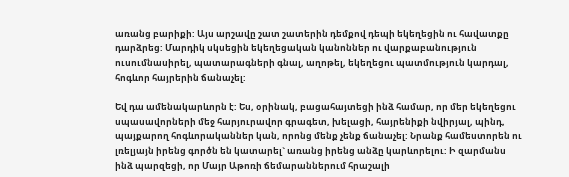առանց բարիքի: Այս արշավը շատ շատերին դեմքով դեպի եկեղեցին ու հավատքը դարձրեց: Մարդիկ սկսեցին եկեղեցական կանոններ ու վարքաբանություն ուսումնասիրել, պատարագների գնալ, աղոթել, եկեղեցու պատմություն կարդալ, հոգևոր հայրերին ճանաչել:

Եվ դա ամենակարևորն է: Ես, օրինակ, բացահայտեցի ինձ համար, որ մեր եկեղեցու սպասավորների մեջ հարյուրավոր գրագետ, խելացի, հայրենիքի նվիրյալ, պինդ, պայքարող հոգևորականներ կան, որոնց մենք չենք ճանաչել: Նրանք համեստորեն ու լռելյայն իրենց գործն են կատարել` առանց իրենց անձը կարևորելու: Ի զարմանս ինձ պարզեցի, որ Մայր Աթոռի ճեմարաններում հրաշալի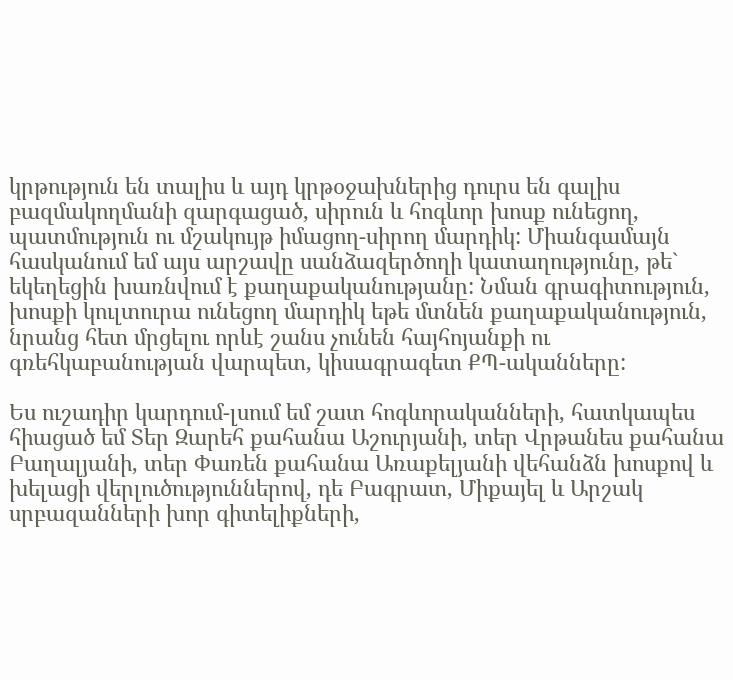կրթություն են տալիս և այդ կրթօջախներից դուրս են գալիս բազմակողմանի զարգացած, սիրուն և հոգևոր խոսք ունեցող, պատմություն ու մշակույթ իմացող-սիրող մարդիկ: Միանգամայն հասկանում եմ այս արշավը սանձազերծողի կատաղությունը, թե` եկեղեցին խառնվում է քաղաքականությանը: Նման գրագիտություն, խոսքի կուլտուրա ունեցող մարդիկ եթե մտնեն քաղաքականություն, նրանց հետ մրցելու որևէ շանս չունեն հայհոյանքի ու գռեհկաբանության վարպետ, կիսագրագետ ՔՊ-ականները:

Ես ուշադիր կարդում-լսում եմ շատ հոգևորականների, հատկապես հիացած եմ Տեր Զարեհ քահանա Աշուրյանի, տեր Վրթանես քահանա Բաղալյանի, տեր Փառեն քահանա Առաքելյանի վեհանձն խոսքով և խելացի վերլուծություններով, դե Բագրատ, Միքայել և Արշակ սրբազանների խոր գիտելիքների,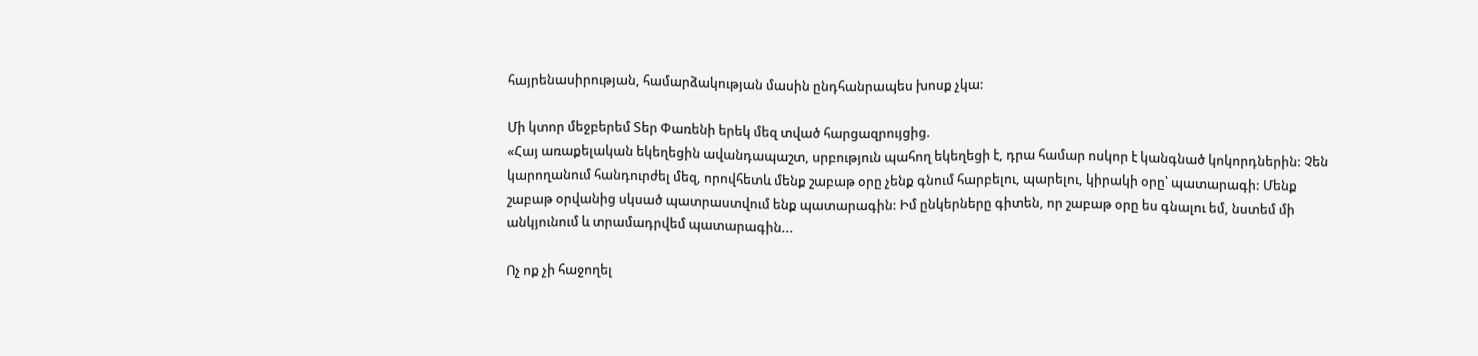հայրենասիրության, համարձակության մասին ընդհանրապես խոսք չկա:

Մի կտոր մեջբերեմ Տեր Փառենի երեկ մեզ տված հարցազրույցից.
«Հայ առաքելական եկեղեցին ավանդապաշտ, սրբություն պահող եկեղեցի է, դրա համար ոսկոր է կանգնած կոկորդներին: Չեն կարողանում հանդուրժել մեզ, որովհետև մենք շաբաթ օրը չենք գնում հարբելու, պարելու, կիրակի օրը՝ պատարագի: Մենք շաբաթ օրվանից սկսած պատրաստվում ենք պատարագին: Իմ ընկերները գիտեն, որ շաբաթ օրը ես գնալու եմ, նստեմ մի անկյունում և տրամադրվեմ պատարագին...

Ոչ ոք չի հաջողել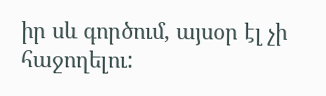իր սև գործում, այսօր էլ չի հաջողելու: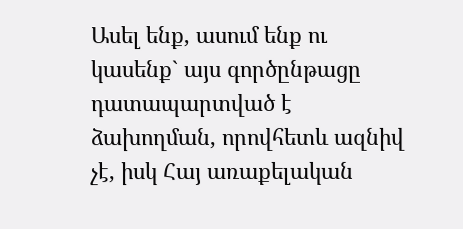Ասել ենք, ասում ենք ու կասենք` այս գործընթացը դատապարտված է ձախողման, որովհետև ազնիվ չէ, իսկ Հայ առաքելական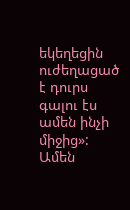եկեղեցին ուժեղացած է դուրս գալու էս ամեն ինչի միջից»:
Ամեն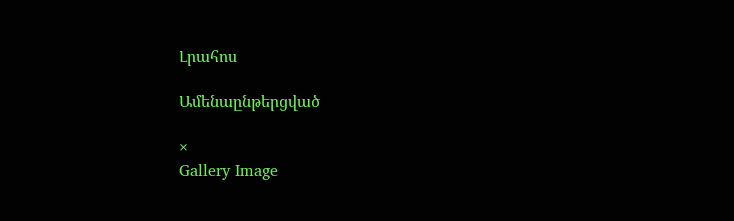Լրահոս

Ամենաընթերցված

×
Gallery Image